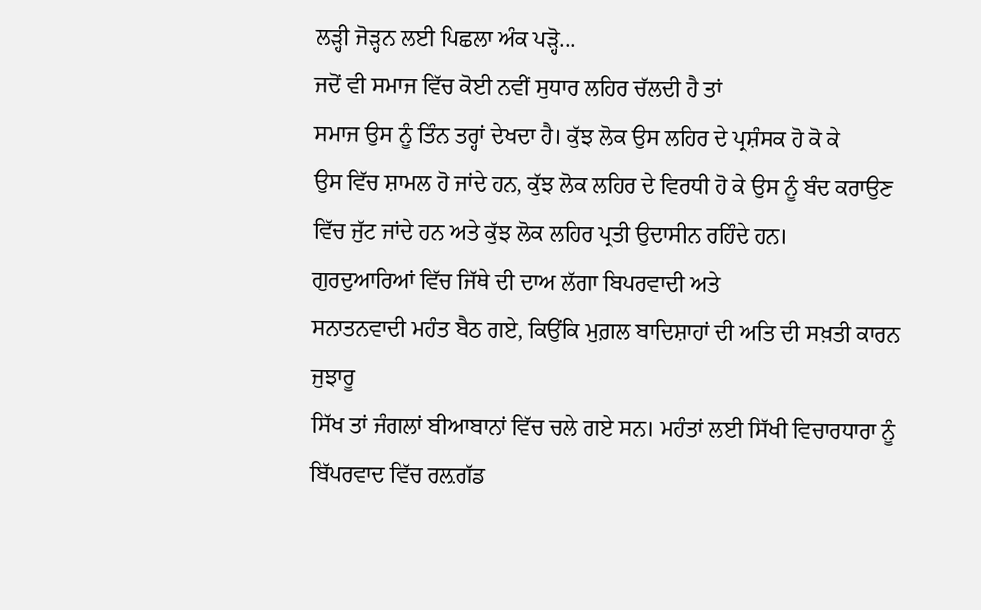ਲੜ੍ਹੀ ਜੋੜ੍ਹਨ ਲਈ ਪਿਛਲਾ ਅੰਕ ਪੜ੍ਹੋ...
ਜਦੋਂ ਵੀ ਸਮਾਜ ਵਿੱਚ ਕੋਈ ਨਵੀਂ ਸੁਧਾਰ ਲਹਿਰ ਚੱਲਦੀ ਹੈ ਤਾਂ
ਸਮਾਜ ਉਸ ਨੂੰ ਤਿੰਨ ਤਰ੍ਹਾਂ ਦੇਖਦਾ ਹੈ। ਕੁੱਝ ਲੋਕ ਉਸ ਲਹਿਰ ਦੇ ਪ੍ਰਸ਼ੰਸਕ ਹੋ ਕੋ ਕੇ
ਉਸ ਵਿੱਚ ਸ਼ਾਮਲ ਹੋ ਜਾਂਦੇ ਹਨ, ਕੁੱਝ ਲੋਕ ਲਹਿਰ ਦੇ ਵਿਰਧੀ ਹੋ ਕੇ ਉਸ ਨੂੰ ਬੰਦ ਕਰਾਉਣ
ਵਿੱਚ ਜੁੱਟ ਜਾਂਦੇ ਹਨ ਅਤੇ ਕੁੱਝ ਲੋਕ ਲਹਿਰ ਪ੍ਰਤੀ ਉਦਾਸੀਨ ਰਹਿੰਦੇ ਹਨ।
ਗੁਰਦੁਆਰਿਆਂ ਵਿੱਚ ਜਿੱਥੇ ਦੀ ਦਾਅ ਲੱਗਾ ਬਿਪਰਵਾਦੀ ਅਤੇ
ਸਨਾਤਨਵਾਦੀ ਮਹੰਤ ਬੈਠ ਗਏ, ਕਿਉਂਕਿ ਮੁਗ਼ਲ ਬਾਦਿਸ਼ਾਹਾਂ ਦੀ ਅਤਿ ਦੀ ਸਖ਼ਤੀ ਕਾਰਨ ਜੁਝਾਰੂ
ਸਿੱਖ ਤਾਂ ਜੰਗਲਾਂ ਬੀਆਬਾਨਾਂ ਵਿੱਚ ਚਲੇ ਗਏ ਸਨ। ਮਹੰਤਾਂ ਲਈ ਸਿੱਖੀ ਵਿਚਾਰਧਾਰਾ ਨੂੰ
ਬਿੱਪਰਵਾਦ ਵਿੱਚ ਰਲ਼ਗੱਡ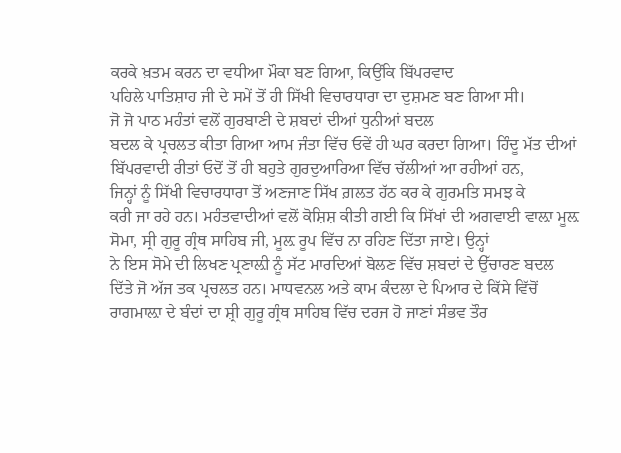ਕਰਕੇ ਖ਼ਤਮ ਕਰਨ ਦਾ ਵਧੀਆ ਮੌਕਾ ਬਣ ਗਿਆ, ਕਿਉਂਕਿ ਬਿੱਪਰਵਾਦ
ਪਹਿਲੇ ਪਾਤਿਸ਼ਾਹ ਜੀ ਦੇ ਸਮੇਂ ਤੋਂ ਹੀ ਸਿੱਖੀ ਵਿਚਾਰਧਾਰਾ ਦਾ ਦੁਸ਼ਮਣ ਬਣ ਗਿਆ ਸੀ।
ਜੋ ਜੋ ਪਾਠ ਮਹੰਤਾਂ ਵਲੋਂ ਗੁਰਬਾਣੀ ਦੇ ਸ਼ਬਦਾਂ ਦੀਆਂ ਧੁਨੀਆਂ ਬਦਲ
ਬਦਲ ਕੇ ਪ੍ਰਚਲਤ ਕੀਤਾ ਗਿਆ ਆਮ ਜੰਤਾ ਵਿੱਚ ਓਵੇਂ ਹੀ ਘਰ ਕਰਦਾ ਗਿਆ। ਹਿੰਦੂ ਮੱਤ ਦੀਆਂ
ਬਿੱਪਰਵਾਦੀ ਰੀਤਾਂ ਓਦੋਂ ਤੋਂ ਹੀ ਬਹੁਤੇ ਗੁਰਦੁਆਰਿਆ ਵਿੱਚ ਚੱਲੀਆਂ ਆ ਰਹੀਆਂ ਹਨ,
ਜਿਨ੍ਹਾਂ ਨੂੰ ਸਿੱਖੀ ਵਿਚਾਰਧਾਰਾ ਤੋਂ ਅਣਜਾਣ ਸਿੱਖ ਗ਼ਲਤ ਹੱਠ ਕਰ ਕੇ ਗੁਰਮਤਿ ਸਮਝ ਕੇ
ਕਰੀ ਜਾ ਰਹੇ ਹਨ। ਮਹੰਤਵਾਦੀਆਂ ਵਲੋਂ ਕੋਸ਼ਿਸ਼ ਕੀਤੀ ਗਈ ਕਿ ਸਿੱਖਾਂ ਦੀ ਅਗਵਾਈ ਵਾਲ਼ਾ ਮੂਲ਼
ਸੋਮਾ, ਸ੍ਰੀ ਗੁਰੂ ਗ੍ਰੰਥ ਸਾਹਿਬ ਜੀ, ਮੂਲ਼ ਰੂਪ ਵਿੱਚ ਨਾ ਰਹਿਣ ਦਿੱਤਾ ਜਾਏ। ਉਨ੍ਹਾਂ
ਨੇ ਇਸ ਸੋਮੇ ਦੀ ਲਿਖਣ ਪ੍ਰਣਾਲ਼ੀ ਨੂੰ ਸੱਟ ਮਾਰਦਿਆਂ ਬੋਲਣ ਵਿੱਚ ਸ਼ਬਦਾਂ ਦੇ ਉੱਚਾਰਣ ਬਦਲ
ਦਿੱਤੇ ਜੋ ਅੱਜ ਤਕ ਪ੍ਰਚਲਤ ਹਨ। ਮਾਧਵਨਲ ਅਤੇ ਕਾਮ ਕੰਦਲਾ ਦੇ ਪਿਆਰ ਦੇ ਕਿੱਸੇ ਵਿੱਚੋਂ
ਰਾਗਮਾਲ਼ਾ ਦੇ ਬੰਦਾਂ ਦਾ ਸ਼੍ਰੀ ਗੁਰੂ ਗ੍ਰੰਥ ਸਾਹਿਬ ਵਿੱਚ ਦਰਜ ਹੋ ਜਾਣਾਂ ਸੰਭਵ ਤੌਰ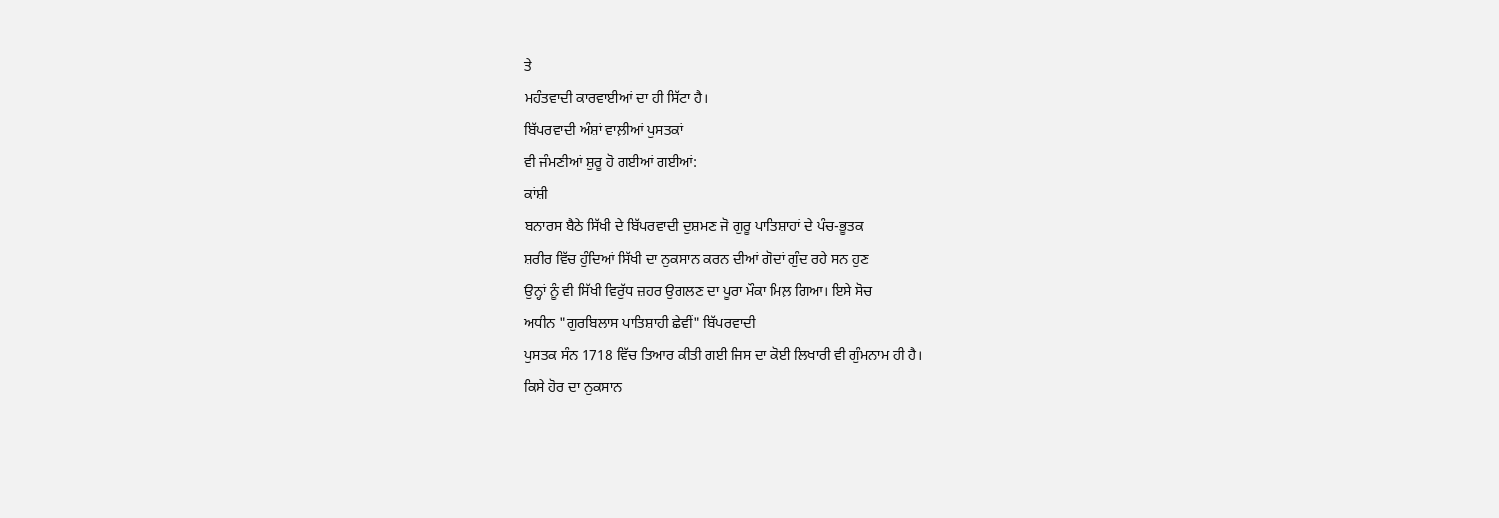ਤੇ
ਮਹੰਤਵਾਦੀ ਕਾਰਵਾਈਆਂ ਦਾ ਹੀ ਸਿੱਟਾ ਹੈ।
ਬਿੱਪਰਵਾਦੀ ਅੰਸ਼ਾਂ ਵਾਲ਼ੀਆਂ ਪੁਸਤਕਾਂ
ਵੀ ਜੰਮਣੀਆਂ ਸ਼ੁਰੂ ਹੋ ਗਈਆਂ ਗਈਆਂ:
ਕਾਂਸ਼ੀ
ਬਨਾਰਸ ਬੈਠੇ ਸਿੱਖੀ ਦੇ ਬਿੱਪਰਵਾਦੀ ਦੁਸ਼ਮਣ ਜੋ ਗੁਰੂ ਪਾਤਿਸ਼ਾਹਾਂ ਦੇ ਪੰਚ-ਭੂਤਕ
ਸ਼ਰੀਰ ਵਿੱਚ ਹੁੰਦਿਆਂ ਸਿੱਖੀ ਦਾ ਨੁਕਸਾਨ ਕਰਨ ਦੀਆਂ ਗੋਦਾਂ ਗੁੰਦ ਰਹੇ ਸਨ ਹੁਣ
ਉਨ੍ਹਾਂ ਨੂੰ ਵੀ ਸਿੱਖੀ ਵਿਰੁੱਧ ਜ਼ਹਰ ਉਗਲਣ ਦਾ ਪੂਰਾ ਮੌਕਾ ਮਿਲ਼ ਗਿਆ। ਇਸੇ ਸੋਚ
ਅਧੀਨ "ਗੁਰਬਿਲਾਸ ਪਾਤਿਸ਼ਾਹੀ ਛੇਵੀਂ" ਬਿੱਪਰਵਾਦੀ
ਪੁਸਤਕ ਸੰਨ 1718 ਵਿੱਚ ਤਿਆਰ ਕੀਤੀ ਗਈ ਜਿਸ ਦਾ ਕੋਈ ਲਿਖਾਰੀ ਵੀ ਗੁੰਮਨਾਮ ਹੀ ਹੈ।
ਕਿਸੇ ਹੋਰ ਦਾ ਨੁਕਸਾਨ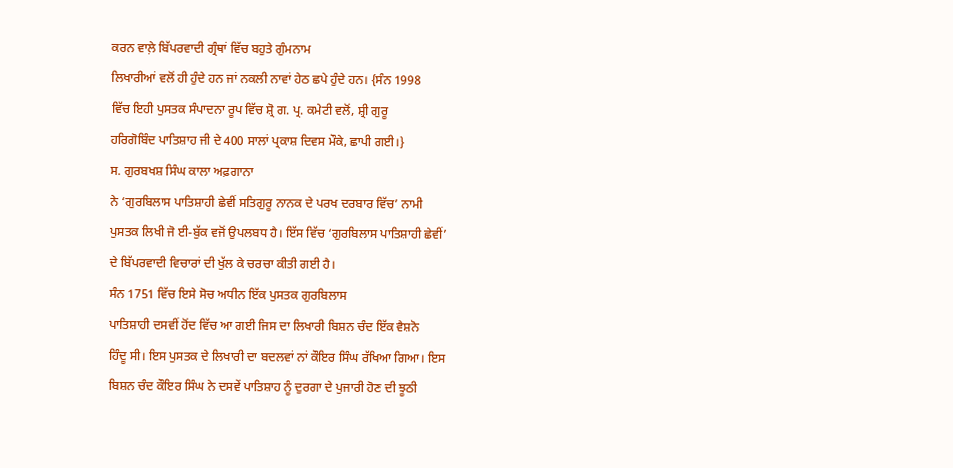ਕਰਨ ਵਾਲ਼ੇ ਬਿੱਪਰਵਾਦੀ ਗ੍ਰੰਥਾਂ ਵਿੱਚ ਬਹੁਤੇ ਗੁੰਮਨਾਮ
ਲਿਖਾਰੀਆਂ ਵਲੋਂ ਹੀ ਹੁੰਦੇ ਹਨ ਜਾਂ ਨਕਲੀ ਨਾਵਾਂ ਹੇਠ ਛਪੇ ਹੁੰਦੇ ਹਨ। {ਸੰਨ 1998
ਵਿੱਚ ਇਹੀ ਪੁਸਤਕ ਸੰਪਾਦਨਾ ਰੂਪ ਵਿੱਚ ਸ਼੍ਰੋ ਗ. ਪ੍ਰ. ਕਮੇਟੀ ਵਲੋਂ, ਸ਼੍ਰੀ ਗੁਰੂ
ਹਰਿਗੋਬਿੰਦ ਪਾਤਿਸ਼ਾਹ ਜੀ ਦੇ 400 ਸਾਲਾਂ ਪ੍ਰਕਾਸ਼ ਦਿਵਸ ਮੌਕੇ, ਛਾਪੀ ਗਈ।}
ਸ. ਗੁਰਬਖਸ਼ ਸਿੰਘ ਕਾਲਾ ਅਫ਼ਗਾਨਾ
ਨੇ ‘ਗੁਰਬਿਲਾਸ ਪਾਤਿਸ਼ਾਹੀ ਛੇਵੀਂ ਸਤਿਗੁਰੂ ਨਾਨਕ ਦੇ ਪਰਖ ਦਰਬਾਰ ਵਿੱਚ’ ਨਾਮੀ
ਪੁਸਤਕ ਲਿਖੀ ਜੋ ਈ-ਬੁੱਕ ਵਜੋਂ ਉਪਲਬਧ ਹੈ। ਇੱਸ ਵਿੱਚ ‘ਗੁਰਬਿਲਾਸ ਪਾਤਿਸ਼ਾਹੀ ਛੇਵੀਂ’
ਦੇ ਬਿੱਪਰਵਾਦੀ ਵਿਚਾਰਾਂ ਦੀ ਖੁੱਲ ਕੇ ਚਰਚਾ ਕੀਤੀ ਗਈ ਹੈ।
ਸੰਨ 1751 ਵਿੱਚ ਇਸੇ ਸੋਚ ਅਧੀਨ ਇੱਕ ਪੁਸਤਕ ਗੁਰਬਿਲਾਸ
ਪਾਤਿਸ਼ਾਹੀ ਦਸਵੀਂ ਹੋਂਦ ਵਿੱਚ ਆ ਗਈ ਜਿਸ ਦਾ ਲਿਖਾਰੀ ਬਿਸ਼ਨ ਚੰਦ ਇੱਕ ਵੈਸ਼ਨੋ
ਹਿੰਦੂ ਸੀ। ਇਸ ਪੁਸਤਕ ਦੇ ਲਿਖਾਰੀ ਦਾ ਬਦਲਵਾਂ ਨਾਂ ਕੌਇਰ ਸਿੰਘ ਰੱਖਿਆ ਗਿਆ। ਇਸ
ਬਿਸ਼ਨ ਚੰਦ ਕੌਇਰ ਸਿੰਘ ਨੇ ਦਸਵੇਂ ਪਾਤਿਸ਼ਾਹ ਨੂੰ ਦੁਰਗਾ ਦੇ ਪੁਜਾਰੀ ਹੋਣ ਦੀ ਝੂਠੀ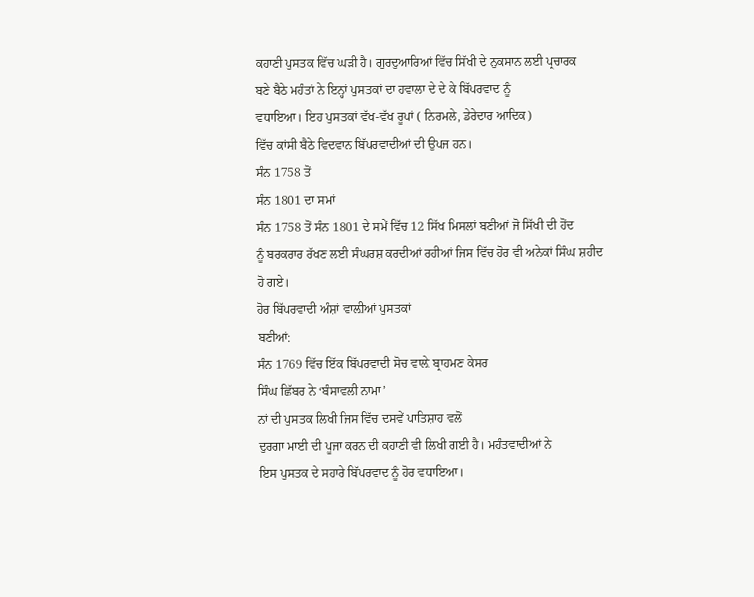ਕਹਾਣੀ ਪੁਸਤਕ ਵਿੱਚ ਘੜੀ ਹੈ। ਗੁਰਦੁਆਰਿਆਂ ਵਿੱਚ ਸਿੱਖੀ ਦੇ ਨੁਕਸਾਨ ਲਈ ਪ੍ਰਚਾਰਕ
ਬਣੇ ਬੈਠੇ ਮਹੰਤਾਂ ਨੇ ਇਨ੍ਹਾਂ ਪੁਸਤਕਾਂ ਦਾ ਹਵਾਲਾ ਦੇ ਦੇ ਕੇ ਬਿੱਪਰਵਾਦ ਨੂੰ
ਵਧਾਇਆ। ਇਹ ਪੁਸਤਕਾਂ ਵੱਖ-ਵੱਖ ਰੂਪਾਂ ( ਨਿਰਮਲੇ, ਡੇਰੇਦਾਰ ਆਦਿਕ)
ਵਿੱਚ ਕਾਂਸੀ ਬੈਠੇ ਵਿਦਵਾਨ ਬਿੱਪਰਵਾਦੀਆਂ ਦੀ ਉਪਜ ਹਨ।
ਸੰਨ 1758 ਤੋਂ
ਸੰਨ 1801 ਦਾ ਸਮਾਂ
ਸੰਨ 1758 ਤੋਂ ਸੰਨ 1801 ਦੇ ਸਮੇਂ ਵਿੱਚ 12 ਸਿੱਖ ਮਿਸਲਾਂ ਬਣੀਆਂ ਜੋ ਸਿੱਖੀ ਦੀ ਹੋਂਦ
ਨੂੰ ਬਰਕਰਾਰ ਰੱਖਣ ਲਈ ਸੰਘਰਸ਼ ਕਰਦੀਆਂ ਰਹੀਆਂ ਜਿਸ ਵਿੱਚ ਹੋਰ ਵੀ ਅਨੇਕਾਂ ਸਿੰਘ ਸ਼ਹੀਦ
ਹੋ ਗਏ।
ਹੋਰ ਬਿੱਪਰਵਾਦੀ ਅੰਸ਼ਾਂ ਵਾਲ਼ੀਆਂ ਪੁਸਤਕਾਂ
ਬਣੀਆਂ:
ਸੰਨ 1769 ਵਿੱਚ ਇੱਕ ਬਿੱਪਰਵਾਦੀ ਸੋਚ ਵਾਲ਼ੇ ਬ੍ਰਾਹਮਣ ਕੇਸਰ
ਸਿੰਘ ਛਿੱਬਰ ਨੇ ‘ਬੰਸਾਵਲੀ ਨਾਮਾ’
ਨਾਂ ਦੀ ਪੁਸਤਕ ਲਿਖੀ ਜਿਸ ਵਿੱਚ ਦਸਵੇਂ ਪਾਤਿਸ਼ਾਹ ਵਲੋਂ
ਦੁਰਗਾ ਮਾਈ ਦੀ ਪੂਜਾ ਕਰਨ ਦੀ ਕਹਾਣੀ ਵੀ ਲਿਖੀ ਗਈ ਹੈ। ਮਹੰਤਵਾਦੀਆਂ ਨੇ
ਇਸ ਪੁਸਤਕ ਦੇ ਸਹਾਰੇ ਬਿੱਪਰਵਾਦ ਨੂੰ ਹੋਰ ਵਧਾਇਆ।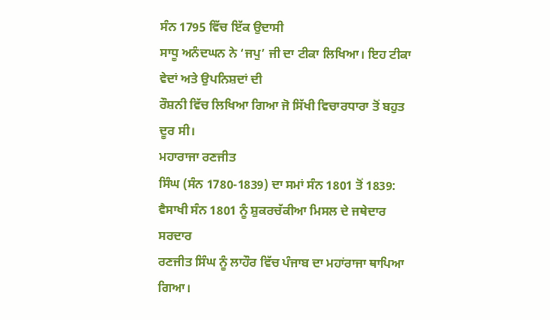ਸੰਨ 1795 ਵਿੱਚ ਇੱਕ ਉਦਾਸੀ
ਸਾਧੂ ਅਨੰਦਘਨ ਨੇ ‘ਜਪੁ’ ਜੀ ਦਾ ਟੀਕਾ ਲਿਖਿਆ। ਇਹ ਟੀਕਾ ਵੇਦਾਂ ਅਤੇ ਉਪਨਿਸ਼ਦਾਂ ਦੀ
ਰੌਸ਼ਨੀ ਵਿੱਚ ਲਿਖਿਆ ਗਿਆ ਜੋ ਸਿੱਖੀ ਵਿਚਾਰਧਾਰਾ ਤੋਂ ਬਹੁਤ ਦੂਰ ਸੀ।
ਮਹਾਰਾਜਾ ਰਣਜੀਤ
ਸਿੰਘ (ਸੰਨ 1780-1839) ਦਾ ਸਮਾਂ ਸੰਨ 1801 ਤੋਂ 1839:
ਵੈਸਾਖੀ ਸੰਨ 1801 ਨੂੰ ਸ਼ੁਕਰਚੱਕੀਆ ਮਿਸਲ ਦੇ ਜਥੇਦਾਰ ਸਰਦਾਰ
ਰਣਜੀਤ ਸਿੰਘ ਨੂੰ ਲਾਹੌਰ ਵਿੱਚ ਪੰਜਾਬ ਦਾ ਮਹਾਂਰਾਜਾ ਥਾਪਿਆ ਗਿਆ।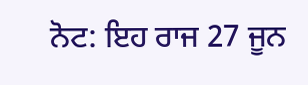ਨੋਟ: ਇਹ ਰਾਜ 27 ਜੂਨ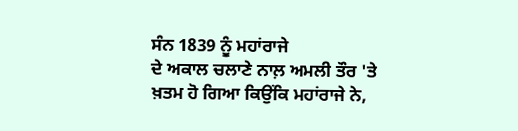ਸੰਨ 1839 ਨੂੰ ਮਹਾਂਰਾਜੇ
ਦੇ ਅਕਾਲ ਚਲਾਣੇ ਨਾਲ਼ ਅਮਲੀ ਤੌਰ 'ਤੇ ਖ਼ਤਮ ਹੋ ਗਿਆ ਕਿਉਂਕਿ ਮਹਾਂਰਾਜੇ ਨੇ,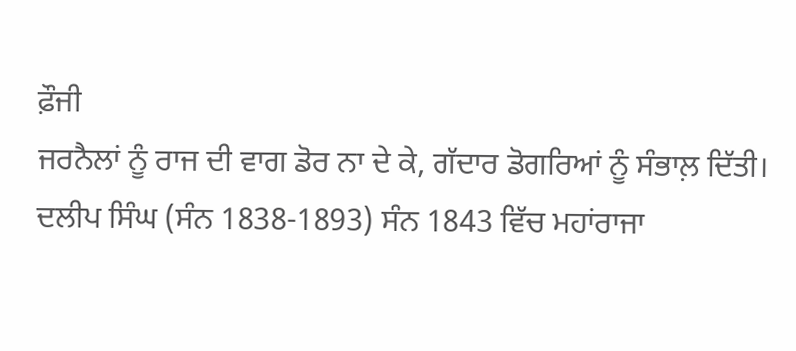ਫ਼ੌਜੀ
ਜਰਨੈਲਾਂ ਨੂੰ ਰਾਜ ਦੀ ਵਾਗ ਡੋਰ ਨਾ ਦੇ ਕੇ, ਗੱਦਾਰ ਡੋਗਰਿਆਂ ਨੂੰ ਸੰਭਾਲ਼ ਦਿੱਤੀ।
ਦਲੀਪ ਸਿੰਘ (ਸੰਨ 1838-1893) ਸੰਨ 1843 ਵਿੱਚ ਮਹਾਂਰਾਜਾ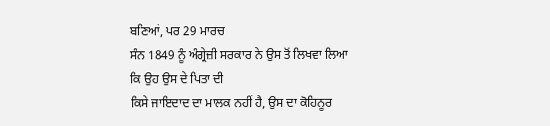ਬਣਿਆਂ, ਪਰ 29 ਮਾਰਚ
ਸੰਨ 1849 ਨੂੰ ਅੰਗ੍ਰੇਜ਼ੀ ਸਰਕਾਰ ਨੇ ਉਸ ਤੋਂ ਲਿਖਵਾ ਲਿਆ ਕਿ ਉਹ ਉਸ ਦੇ ਪਿਤਾ ਦੀ
ਕਿਸੇ ਜਾਇਦਾਦ ਦਾ ਮਾਲਕ ਨਹੀਂ ਹੈ, ਉਸ ਦਾ ਕੋਹਿਨੂਰ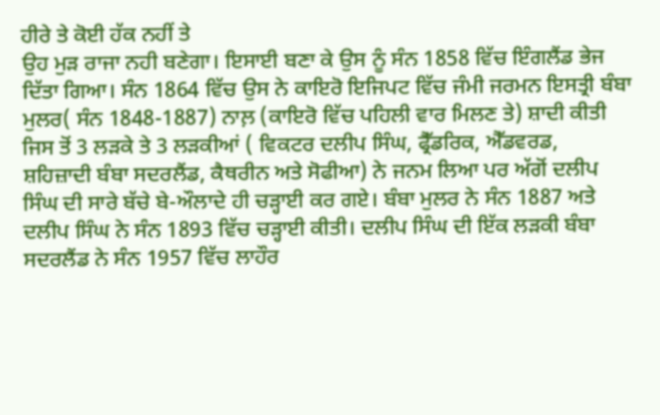ਹੀਰੇ ਤੇ ਕੋਈ ਹੱਕ ਨਹੀਂ ਤੇ
ਉਹ ਮੁੜ ਰਾਜਾ ਨਹੀ ਬਣੇਗਾ। ਇਸਾਈ ਬਣਾ ਕੇ ਉਸ ਨੂੰ ਸੰਨ 1858 ਵਿੱਚ ਇੰਗਲੈਂਡ ਭੇਜ
ਦਿੱਤਾ ਗਿਆ। ਸੰਨ 1864 ਵਿੱਚ ਉਸ ਨੇ ਕਾਇਰੋ ਇਜਿਪਟ ਵਿੱਚ ਜੰਮੀ ਜਰਮਨ ਇਸਤ੍ਰੀ ਬੰਬਾ
ਮੁਲਰ( ਸੰਨ 1848-1887) ਨਾਲ਼ (ਕਾਇਰੋ ਵਿੱਚ ਪਹਿਲੀ ਵਾਰ ਮਿਲਣ ਤੇ) ਸ਼ਾਦੀ ਕੀਤੀ
ਜਿਸ ਤੋਂ 3 ਲੜਕੇ ਤੇ 3 ਲੜਕੀਆਂ ( ਵਿਕਟਰ ਦਲੀਪ ਸਿੰਘ, ਫ੍ਰੈੱਡਰਿਕ, ਐੱਡਵਰਡ,
ਸ਼ਹਿਜ਼ਾਦੀ ਬੰਬਾ ਸਦਰਲੈਂਡ, ਕੈਥਰੀਨ ਅਤੇ ਸੋਫੀਆ) ਨੇ ਜਨਮ ਲਿਆ ਪਰ ਅੱਗੋਂ ਦਲੀਪ
ਸਿੰਘ ਦੀ ਸਾਰੇ ਬੱਚੇ ਬੇ-ਔਲਾਦੇ ਹੀ ਚੜ੍ਹਾਈ ਕਰ ਗਏ। ਬੰਬਾ ਮੁਲਰ ਨੇ ਸੰਨ 1887 ਅਤੇ
ਦਲੀਪ ਸਿੰਘ ਨੇ ਸੰਨ 1893 ਵਿੱਚ ਚੜ੍ਹਾਈ ਕੀਤੀ। ਦਲੀਪ ਸਿੰਘ ਦੀ ਇੱਕ ਲੜਕੀ ਬੰਬਾ
ਸਦਰਲੈਂਡ ਨੇ ਸੰਨ 1957 ਵਿੱਚ ਲਾਹੌਰ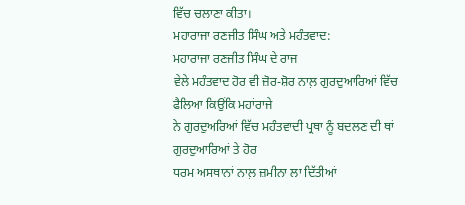ਵਿੱਚ ਚਲਾਣਾ ਕੀਤਾ।
ਮਹਾਰਾਜਾ ਰਣਜੀਤ ਸਿੰਘ ਅਤੇ ਮਹੰਤਵਾਦ:
ਮਹਾਰਾਜਾ ਰਣਜੀਤ ਸਿੰਘ ਦੇ ਰਾਜ
ਵੇਲੇ ਮਹੰਤਵਾਦ ਹੋਰ ਵੀ ਜ਼ੋਰ-ਸ਼ੋਰ ਨਾਲ਼ ਗੁਰਦੁਆਰਿਆਂ ਵਿੱਚ ਫੈਲਿਆ ਕਿਉਂਕਿ ਮਹਾਂਰਾਜੇ
ਨੇ ਗੁਰਦੁਅਰਿਆਂ ਵਿੱਚ ਮਹੰਤਵਾਦੀ ਪ੍ਰਥਾ ਨੂੰ ਬਦਲਣ ਦੀ ਥਾਂ ਗੁਰਦੁਆਰਿਆਂ ਤੇ ਹੋਰ
ਧਰਮ ਅਸਥਾਨਾਂ ਨਾਲ਼ ਜ਼ਮੀਨਾ ਲਾ ਦਿੱਤੀਆਂ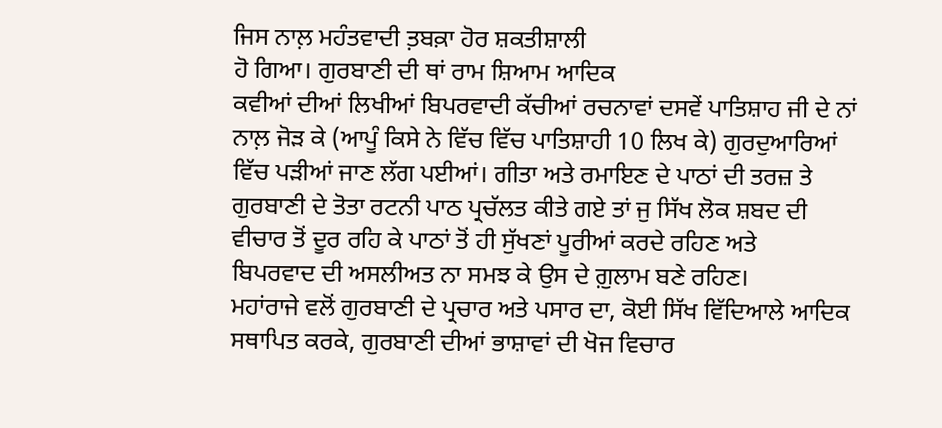ਜਿਸ ਨਾਲ਼ ਮਹੰਤਵਾਦੀ ਤ਼ਬਕ਼ਾ ਹੋਰ ਸ਼ਕਤੀਸ਼ਾਲੀ
ਹੋ ਗਿਆ। ਗੁਰਬਾਣੀ ਦੀ ਥਾਂ ਰਾਮ ਸ਼ਿਆਮ ਆਦਿਕ
ਕਵੀਆਂ ਦੀਆਂ ਲਿਖੀਆਂ ਬਿਪਰਵਾਦੀ ਕੱਚੀਆਂ ਰਚਨਾਵਾਂ ਦਸਵੇਂ ਪਾਤਿਸ਼ਾਹ ਜੀ ਦੇ ਨਾਂ
ਨਾਲ਼ ਜੋੜ ਕੇ (ਆਪੂੰ ਕਿਸੇ ਨੇ ਵਿੱਚ ਵਿੱਚ ਪਾਤਿਸ਼ਾਹੀ 10 ਲਿਖ ਕੇ) ਗੁਰਦੁਆਰਿਆਂ
ਵਿੱਚ ਪੜੀਆਂ ਜਾਣ ਲੱਗ ਪਈਆਂ। ਗੀਤਾ ਅਤੇ ਰਮਾਇਣ ਦੇ ਪਾਠਾਂ ਦੀ ਤਰਜ਼ ਤੇ
ਗੁਰਬਾਣੀ ਦੇ ਤੋਤਾ ਰਟਨੀ ਪਾਠ ਪ੍ਰਚੱਲਤ ਕੀਤੇ ਗਏ ਤਾਂ ਜੁ ਸਿੱਖ ਲੋਕ ਸ਼ਬਦ ਦੀ
ਵੀਚਾਰ ਤੋਂ ਦੂਰ ਰਹਿ ਕੇ ਪਾਠਾਂ ਤੋਂ ਹੀ ਸੁੱਖਣਾਂ ਪੂਰੀਆਂ ਕਰਦੇ ਰਹਿਣ ਅਤੇ
ਬਿਪਰਵਾਦ ਦੀ ਅਸਲੀਅਤ ਨਾ ਸਮਝ ਕੇ ਉਸ ਦੇ ਗ਼ੁਲਾਮ ਬਣੇ ਰਹਿਣ।
ਮਹਾਂਰਾਜੇ ਵਲੋਂ ਗੁਰਬਾਣੀ ਦੇ ਪ੍ਰਚਾਰ ਅਤੇ ਪਸਾਰ ਦਾ, ਕੋਈ ਸਿੱਖ ਵਿੱਦਿਆਲੇ ਆਦਿਕ
ਸਥਾਪਿਤ ਕਰਕੇ, ਗੁਰਬਾਣੀ ਦੀਆਂ ਭਾਸ਼ਾਵਾਂ ਦੀ ਖੋਜ ਵਿਚਾਰ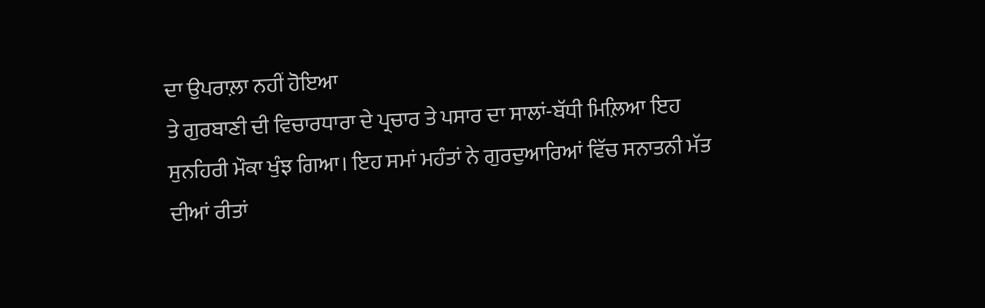ਦਾ ਉਪਰਾਲ਼ਾ ਨਹੀਂ ਹੋਇਆ
ਤੇ ਗੁਰਬਾਣੀ ਦੀ ਵਿਚਾਰਧਾਰਾ ਦੇ ਪ੍ਰਚਾਰ ਤੇ ਪਸਾਰ ਦਾ ਸਾਲਾਂ-ਬੱਧੀ ਮਿਲ਼ਿਆ ਇਹ
ਸੁਨਹਿਰੀ ਮੌਕਾ ਖੁੰਝ ਗਿਆ। ਇਹ ਸਮਾਂ ਮਹੰਤਾਂ ਨੇ ਗੁਰਦੁਆਰਿਆਂ ਵਿੱਚ ਸਨਾਤਨੀ ਮੱਤ
ਦੀਆਂ ਰੀਤਾਂ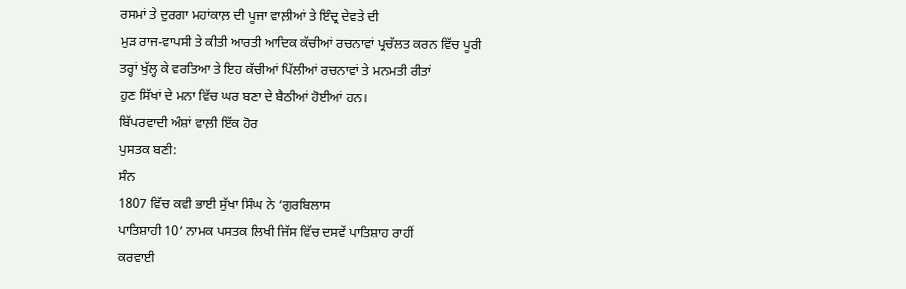ਰਸਮਾਂ ਤੇ ਦੁਰਗਾ ਮਹਾਂਕਾਲ਼ ਦੀ ਪੂਜਾ ਵਾਲ਼ੀਆਂ ਤੇ ਇੰਦ੍ਰ ਦੇਵਤੇ ਦੀ
ਮੁੜ ਰਾਜ-ਵਾਪਸੀ ਤੇ ਕੀਤੀ ਆਰਤੀ ਆਦਿਕ ਕੱਚੀਆਂ ਰਚਨਾਵਾਂ ਪ੍ਰਚੱਲਤ ਕਰਨ ਵਿੱਚ ਪੂਰੀ
ਤਰ੍ਹਾਂ ਖੁੱਲ੍ਹ ਕੇ ਵਰਤਿਆ ਤੇ ਇਹ ਕੱਚੀਆਂ ਪਿੱਲੀਆਂ ਰਚਨਾਵਾਂ ਤੇ ਮਨਮਤੀ ਰੀਤਾਂ
ਹੁਣ ਸਿੱਖਾਂ ਦੇ ਮਨਾ ਵਿੱਚ ਘਰ ਬਣਾ ਦੇ ਬੈਠੀਆਂ ਹੋਈਆਂ ਹਨ।
ਬਿੱਪਰਵਾਦੀ ਅੰਸ਼ਾਂ ਵਾਲ਼ੀ ਇੱਕ ਹੋਰ
ਪੁਸਤਕ ਬਣੀ:
ਸੰਨ
1807 ਵਿੱਚ ਕਵੀ ਭਾਈ ਸੁੱਖਾ ਸਿੰਘ ਨੇ ‘ਗੁਰਬਿਲਾਸ
ਪਾਤਿਸ਼ਾਹੀ 10’ ਨਾਮਕ ਪਸਤਕ ਲਿਖੀ ਜਿੱਸ ਵਿੱਚ ਦਸਵੇਂ ਪਾਤਿਸ਼ਾਹ ਰਾਹੀਂ
ਕਰਵਾਈ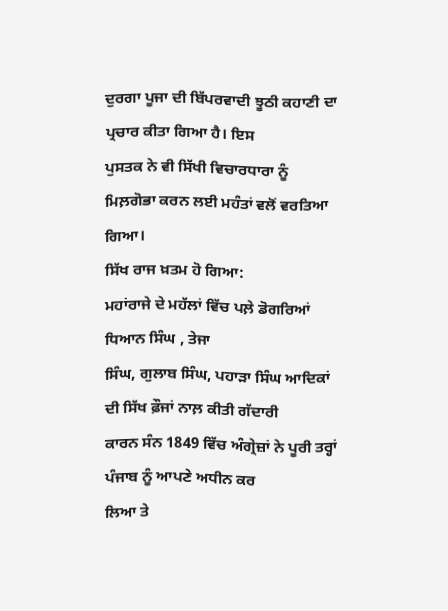ਦੁਰਗਾ ਪੂਜਾ ਦੀ ਬਿੱਪਰਵਾਦੀ ਝੂਠੀ ਕਹਾਣੀ ਦਾ ਪ੍ਰਚਾਰ ਕੀਤਾ ਗਿਆ ਹੈ। ਇਸ
ਪੁਸਤਕ ਨੇ ਵੀ ਸਿੱਖੀ ਵਿਚਾਰਧਾਰਾ ਨੂੰ ਮਿਲ਼ਗੋਭਾ ਕਰਨ ਲਈ ਮਹੰਤਾਂ ਵਲੋਂ ਵਰਤਿਆ ਗਿਆ।
ਸਿੱਖ ਰਾਜ ਖ਼ਤਮ ਹੋ ਗਿਆ:
ਮਹਾਂਰਾਜੇ ਦੇ ਮਹੱਲਾਂ ਵਿੱਚ ਪਲ਼ੇ ਡੋਗਰਿਆਂ ਧਿਆਨ ਸਿੰਘ , ਤੇਜਾ
ਸਿੰਘ, ਗੁਲਾਬ ਸਿੰਘ, ਪਹਾੜਾ ਸਿੰਘ ਆਦਿਕਾਂ ਦੀ ਸਿੱਖ ਫ਼ੌਜਾਂ ਨਾਲ਼ ਕੀਤੀ ਗੱਦਾਰੀ
ਕਾਰਨ ਸੰਨ 1849 ਵਿੱਚ ਅੰਗ੍ਰੇਜ਼ਾਂ ਨੇ ਪੂਰੀ ਤਰ੍ਹਾਂ ਪੰਜਾਬ ਨੂੰ ਆਪਣੇ ਅਧੀਨ ਕਰ
ਲਿਆ ਤੇ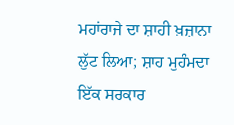ਮਹਾਂਰਾਜੇ ਦਾ ਸ਼ਾਹੀ ਖ਼ਜ਼ਾਨਾ ਲੁੱਟ ਲਿਆ; ਸ਼ਾਹ ਮੁਹੰਮਦਾ ਇੱਕ ਸਰਕਾਰ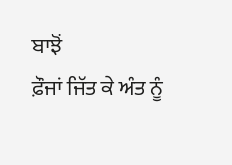ਬਾਝੋਂ
ਫ਼ੌਜਾਂ ਜਿੱਤ ਕੇ ਅੰਤ ਨੂੰ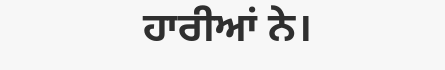ਹਾਰੀਆਂ ਨੇ।